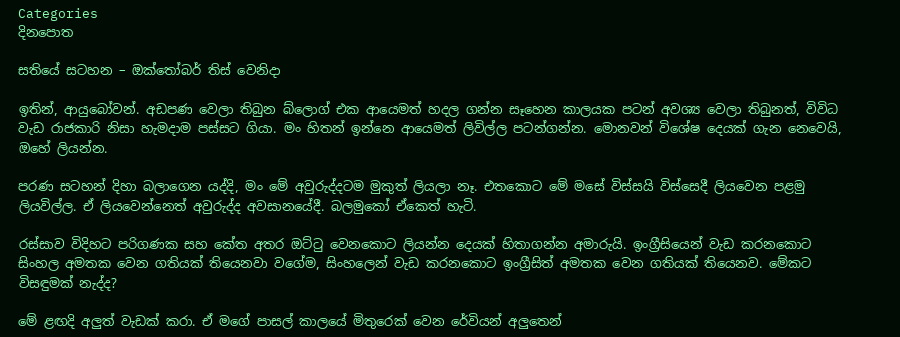Categories
දිනපොත

සතියේ සටහන – ඔක්තෝබර් තිස් වෙනිදා

ඉතින්, ආයුබෝවන්. අඩපණ වෙලා තිබුන බ්ලොග් එක ආයෙමත් හදල ගන්න සෑහෙන කාලයක පටන් අවශ්‍ය වෙලා තිබුනත්, විවිධ වැඩ රාජකාරි නිසා හැමදාම පස්සට ගියා. මං හිතන් ඉන්නෙ ආයෙමත් ලිවිල්ල පටන්ගන්න. මොනවන් විශේෂ දෙයක් ගැන නෙවෙයි, ඔහේ ලියන්න.

පරණ සටහන් දිහා බලාගෙන යද්දි, මං මේ අවුරුද්දටම මුකුත් ලියලා නෑ. එතකොට මේ මසේ විස්සයි විස්සෙදී ලියවෙන පළමු ලියවිල්ල. ඒ ලියවෙන්නෙත් අවුරුද්ද අවසානයේදී. බලමුකෝ ඒකෙත් හැටි.

රස්සාව විදිහට පරිගණක සහ කේත අතර ඔට්ටු වෙනකොට ලියන්න දෙයක් හිතාගන්න අමාරුයි. ඉංග්‍රීසියෙන් වැඩ කරනකොට සිංහල අමතක වෙන ගතියක් තියෙනවා වගේම, සිංහලෙන් වැඩ කරනකොට ඉංග්‍රීසිත් අමතක වෙන ගතියක් තියෙනව. මේකට විසඳුමක් නැද්ද?

මේ ළඟදි අලුත් වැඩක් කරා. ඒ මගේ පාසල් කාලයේ මිතුරෙක් වෙන රේවියන් අලුතෙන්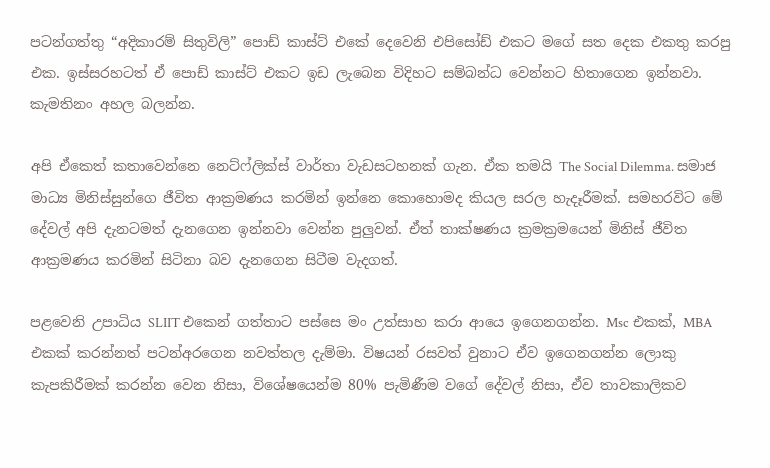පටන්ගත්තු “අදිකාරම් සිතුවිලි” පොඩ් කාස්ට් එකේ දෙවෙනි එපිසෝඩ් එකට මගේ සත දෙක එකතු කරපු එක. ඉස්සරහටත් ඒ පොඩ් කාස්ට් එකට ඉඩ ලැබෙන විදිහට සම්බන්ධ වෙන්නට හිතාගෙන ඉන්නවා. කැමතිනං අහල බලන්න.

අපි ඒකෙත් කතාවෙන්නෙ නෙට්ෆ්ලික්ස් වාර්තා වැඩසටහනක් ගැන. ඒක තමයි The Social Dilemma. සමාජ මාධ්‍ය මිනිස්සුන්ගෙ ජීවිත ආක්‍රමණය කරමින් ඉන්නෙ කොහොමද කියල සරල හැදෑරීමක්. සමහරවිට මේ දේවල් අපි දැනටමත් දැනගෙන ඉන්නවා වෙන්න පුලුවන්. ඒත් තාක්ෂණය ක්‍රමක්‍රමයෙන් මිනිස් ජීවිත ආක්‍රමණය කරමින් සිටිනා බව දැනගෙන සිටීම වැදගත්.

පළවෙනි උපාධිය SLIIT එකෙන් ගත්තාට පස්සෙ මං උත්සාහ කරා ආයෙ ඉගෙනගන්න. Msc එකක්, MBA එකක් කරන්නත් පටන්අරගෙන නවත්තල දැම්මා. විෂයන් රසවත් වුනාට ඒව ඉගෙනගන්න ලොකු කැපකිරීමක් කරන්න වෙන නිසා, විශේෂයෙන්ම 80% පැමිණීම වගේ දේවල් නිසා, ඒව තාවකාලිකව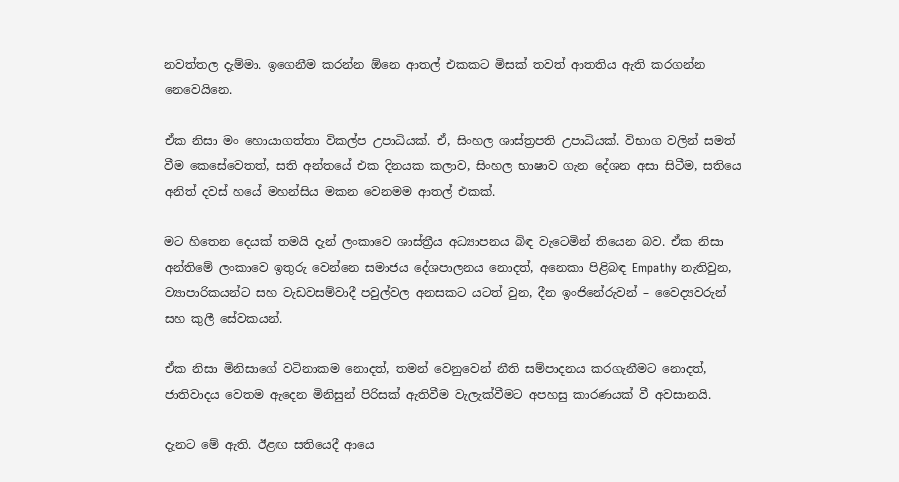නවත්තල දැම්මා. ඉගෙනීම කරන්න ඕනෙ ආතල් එකකට මිසක් තවත් ආතතිය ඇති කරගන්න නෙවෙයිනෙ.

ඒක නිසා මං හොයාගත්තා විකල්ප උපාධියක්. ඒ, සිංහල ශාස්ත්‍රපති උපාධියක්. විභාග වලින් සමත් වීම කෙසේවෙතත්, සති අන්තයේ එක දිනයක කලාව, සිංහල භාෂාව ගැන දේශන අසා සිටීම, සතියෙ අනිත් දවස් හයේ මහන්සිය මකන වෙනමම ආතල් එකක්.

මට හිතෙන දෙයක් තමයි දැන් ලංකාවෙ ශාස්ත්‍රීය අධ්‍යාපනය බිඳ වැටෙමින් තියෙන බව. ඒක නිසා අන්තිමේ ලංකාවෙ ඉතුරු වෙන්නෙ සමාජය දේශපාලනය නොදත්, අනෙකා පිළිබඳ Empathy නැතිවුන, ව්‍යාපාරිකයන්ට සහ වැඩවසම්වාදී පවුල්වල අනසකට යටත් වුන, දීන ඉංජිනේරුවන් – වෛද්‍යවරුන් සහ කුලී සේවකයන්.

ඒක නිසා මිනිසාගේ වටිනාකම නොදත්, තමන් වෙනුවෙන් නීති සම්පාදනය කරගැනීමට නොදත්, ජාතිවාදය වෙතම ඇදෙන මිනිසුන් පිරිසක් ඇතිවීම වැලැක්වීමට අපහසු කාරණයක් වී අවසානයි.

දැනට මේ ඇති. ඊළඟ සතියෙදී ආයෙ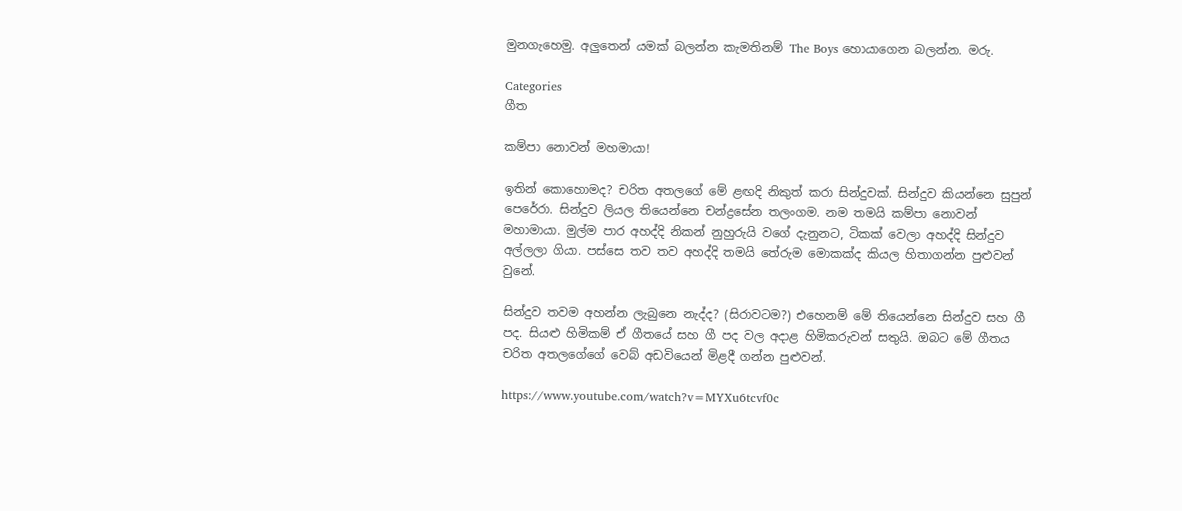මුනගැහෙමු. අලුතෙන් යමක් බලන්න කැමතිනම් The Boys හොයාගෙන බලන්න. මරු.

Categories
ගීත

කම්පා නොවන් මහමායා!

ඉතින් කොහොමද? චරිත අතලගේ මේ ළඟදි නිකුත් කරා සින්දුවක්. සින්දුව කියන්නෙ සුපුන් පෙරේරා. සින්දුව ලියල තියෙන්නෙ චන්ද්‍රසේන තලංගම. නම තමයි කම්පා නොවන් මහාමායා. මුල්ම පාර අහද්දි නිකන් නුහුරුයි වගේ දැනුනට, ටිකක් වෙලා අහද්දි සින්දුව අල්ලලා ගියා. පස්සෙ තව තව අහද්දි තමයි තේරුම මොකක්ද කියල හිතාගන්න පුළුවන් වුනේ.

සින්දුව තවම අහන්න ලැබුනෙ නැද්ද? (සිරාවටම?) එහෙනම් මේ තියෙන්නෙ සින්දුව සහ ගී පද. සියළු හිමිකම් ඒ ගීතයේ සහ ගී පද වල අදාළ හිමිකරුවන් සතුයි. ඔබට මේ ගීතය චරිත අතලගේගේ වෙබ් අඩවියෙන් මිළදී ගන්න පුළුවන්.

https://www.youtube.com/watch?v=MYXu6tcvf0c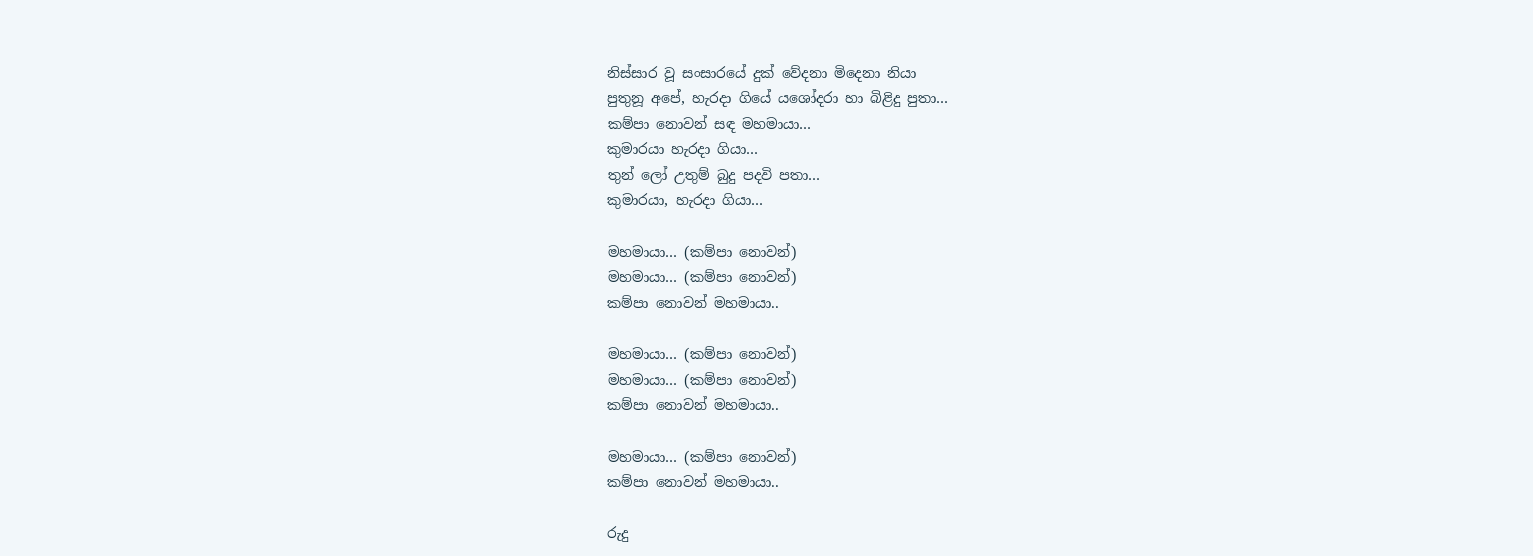නිස්සාර වූ සංසාරයේ දුක් වේදනා මිදෙනා නියා
පුතුනූ අපේ, හැරදා ගියේ යශෝදරා හා බිළිදු පුතා…
කම්පා නොවන් සඳ මහමායා…
කුමාරයා හැරදා ගියා…
තුන් ලෝ උතුම් බුදු පදවි පතා…
කුමාරයා, හැරදා ගියා…

මහමායා… (කම්පා නොවන්)
මහමායා… (කම්පා නොවන්)
කම්පා නොවන් මහමායා..

මහමායා… (කම්පා නොවන්)
මහමායා… (කම්පා නොවන්)
කම්පා නොවන් මහමායා..

මහමායා… (කම්පා නොවන්)
කම්පා නොවන් මහමායා..

රුදු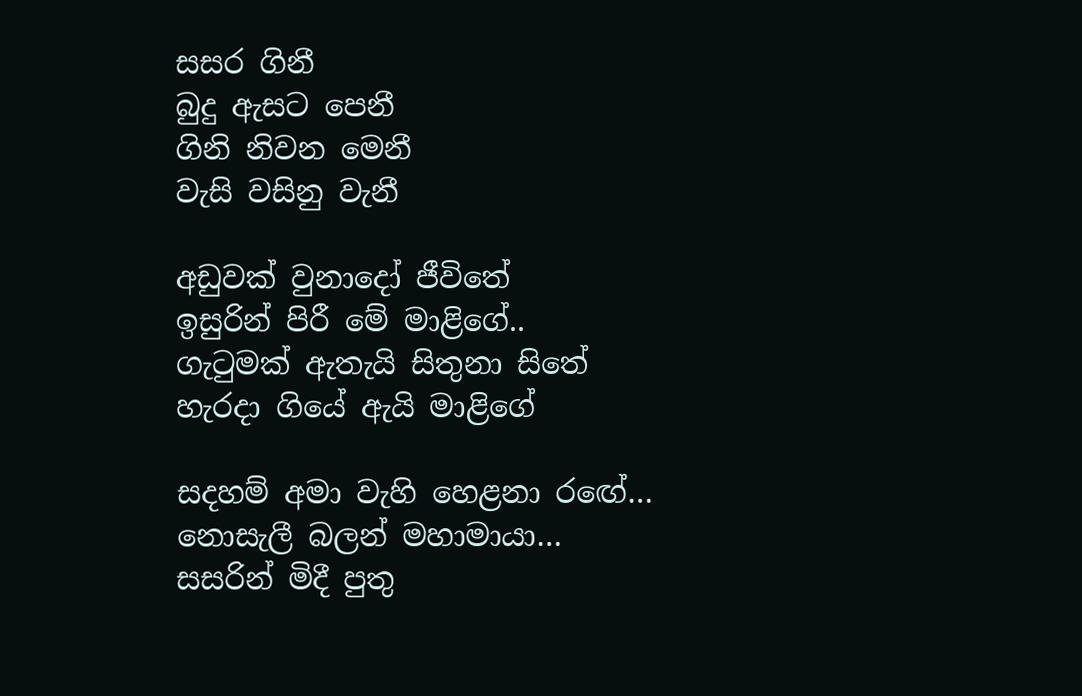සසර ගිනී
බුදු ඇසට පෙනී
ගිනි නිවන මෙනී
වැසි වසිනු වැනී

අඩුවක් වුනාදෝ ජීවිතේ
ඉසුරින් පිරී මේ මාළිගේ..
ගැටුමක් ඇතැයි සිතුනා සිතේ
හැරදා ගියේ ඇයි මාළිගේ

සදහම් අමා වැහි හෙළනා රඟේ…
නොසැලී බලන් මහාමායා…
සසරින් මිදී පුතු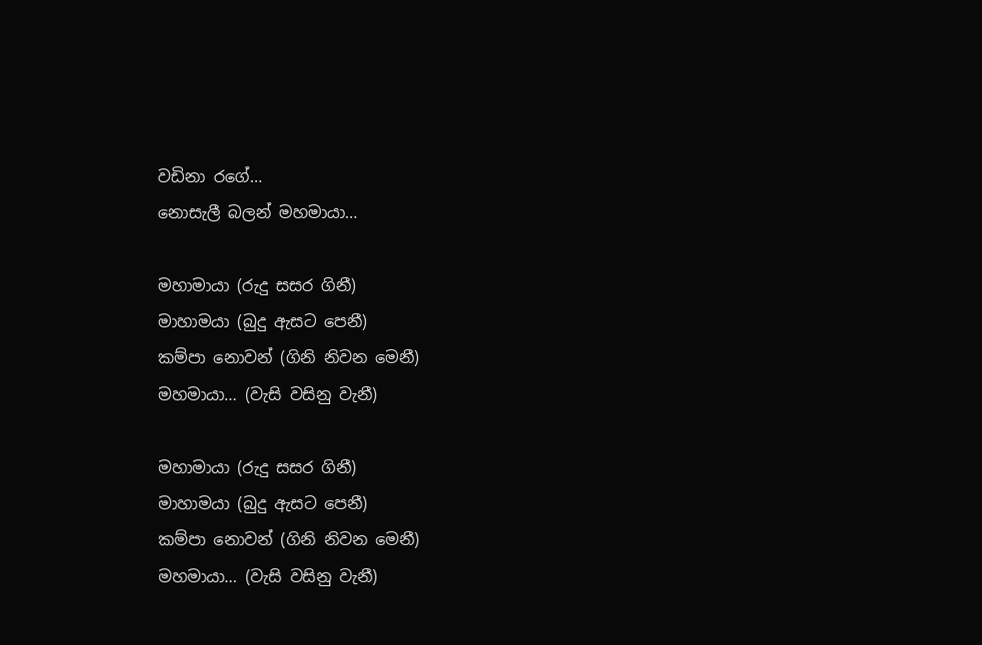වඩිනා රගේ…
නොසැලී බලන් මහමායා…

මහාමායා (රුදු සසර ගිනී)
මාහාමයා (බුදු ඇසට පෙනී)
කම්පා නොවන් (ගිනි නිවන මෙනී)
මහමායා… (වැසි වසිනු වැනී)

මහාමායා (රුදු සසර ගිනී)
මාහාමයා (බුදු ඇසට පෙනී)
කම්පා නොවන් (ගිනි නිවන මෙනී)
මහමායා… (වැසි වසිනු වැනී)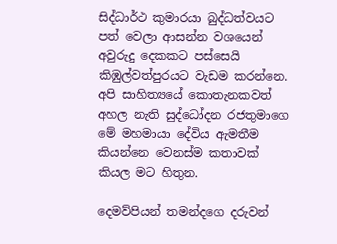සිද්ධාර්ථ කුමාරයා බුද්ධත්වයට පත් වෙලා ආසන්න වශයෙන් අවුරුදු දෙකකට පස්සෙයි කිඹුල්වත්පුරයට වැඩම කරන්නෙ. අපි සාහිත්‍යයේ කොතැනකවත් අහල නැති සුද්ධෝදන රජතුමාගෙ මේ මහමායා දේවිය ඇමතීම කියන්නෙ වෙනස්ම කතාවක් කියල මට හිතුන.

දෙමව්පියන් තමන්දගෙ දරුවන්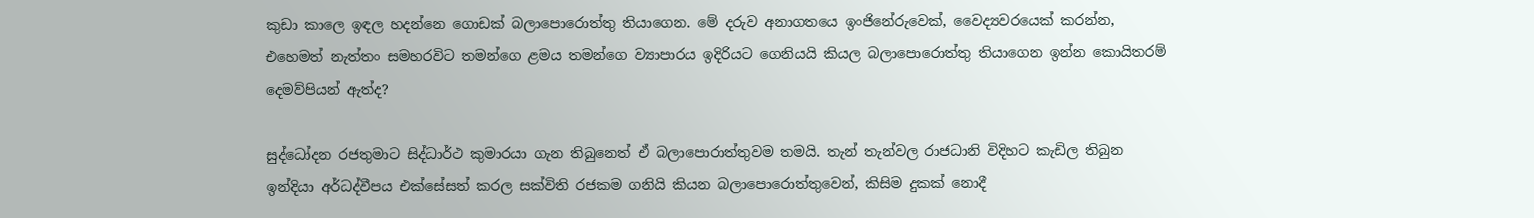කුඩා කාලෙ ඉඳල හදන්නෙ ගොඩක් බලාපොරොත්තු තියාගෙන. මේ දරුව අනාගතයෙ ඉංජිනේරුවෙක්, වෛද්‍යවරයෙක් කරන්න, එහෙමත් නැත්තං සමහරවිට තමන්ගෙ ළමය තමන්ගෙ ව්‍යාපාරය ඉදිරියට ගෙනියයි කියල බලාපොරොත්තු තියාගෙන ඉන්න කොයිතරම් දෙමව්පියන් ඇත්ද?

සුද්ධෝදන රජතුමාට සිද්ධාර්ථ කුමාරයා ගැන තිබුනෙත් ඒ බලාපොරාත්තුවම තමයි. තැන් තැන්වල රාජධානි විදිහට කැඩිල තිබුන ඉන්දියා අර්ධද්වීපය එක්සේසත් කරල සක්විති රජකම ගනියි කියන බලාපොරොත්තුවෙන්, කිසිම දුකක් නොදී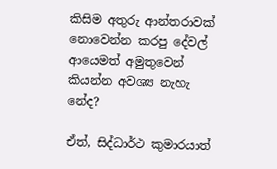කිසිම අතුරු ආන්තරාවක් නොවෙන්න කරපු දේවල් ආයෙමත් අමුතුවෙන් කියන්න අවශ්‍ය නැහැ නේද?

ඒත්, සිද්ධාර්ථ කුමාරයාත්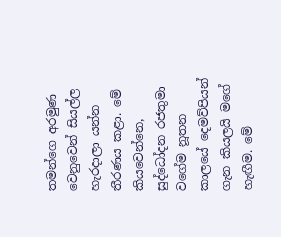තමන්ගෙ අරමුණ වෙනුවෙන් සියල්ල හැරදාලා යන්න තීරණය කළා. මේ කියවෙන්නෙ, සුද්ධෝදන රජතුමා වගේම නූතන කාලයේ දෙමව්පියන් ගැන කියලයි මගේ හැඟීම. මේ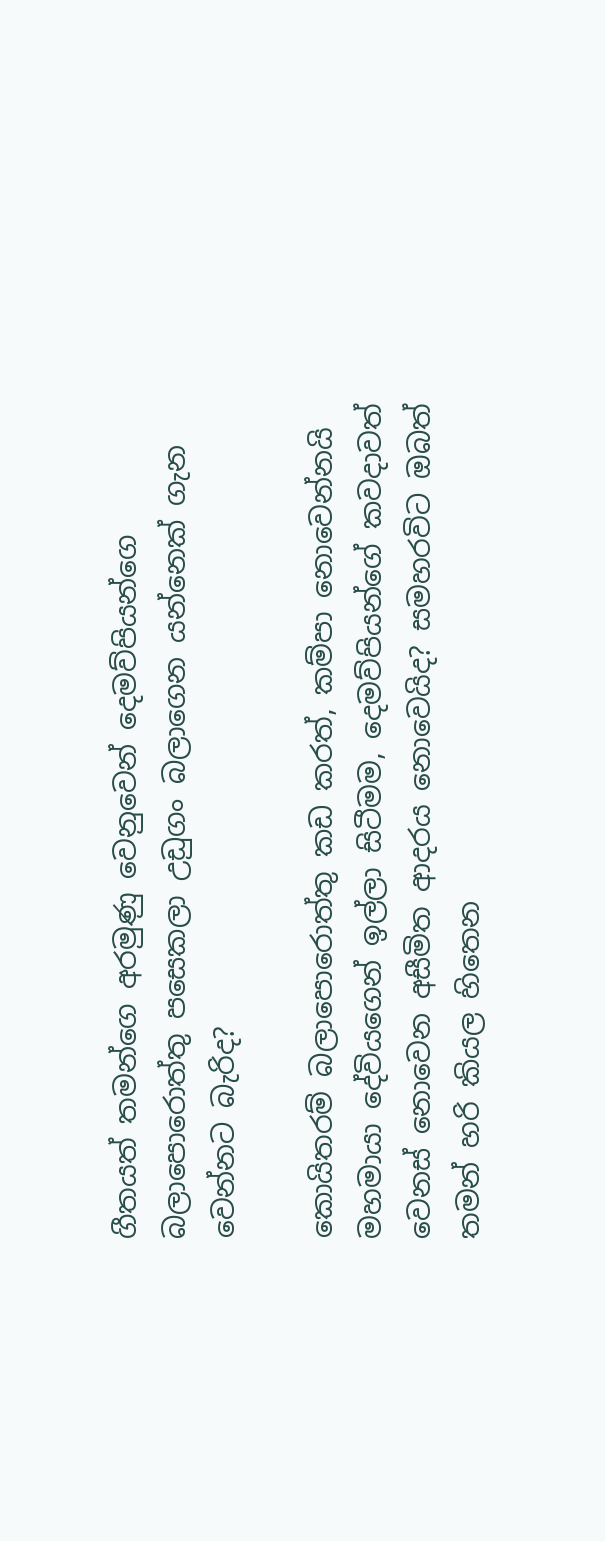ගීතයත් තමන්ගෙ අරමුණු වෙනුවෙන් දෙමව්පියන්ගෙ බලාපොරොත්තු පසෙකලා උඩුගං බලාගෙන යන්නෙක් ගැන වෙන්නට බැරිද?

කොයිතරම් බලාපොරොත්තු කඩ කරත්, කම්පා නොවෙන්නයි මහමායා දේවියගෙන් ඉල්ලා සිටීමම, දෙමව්පියන්ගේ කවදාවත් වෙනස් නොවෙන අසීමිත ආදරය නොවෙයිද? සමහරවිට ඔබත් තමන් හරි කියල හිතෙන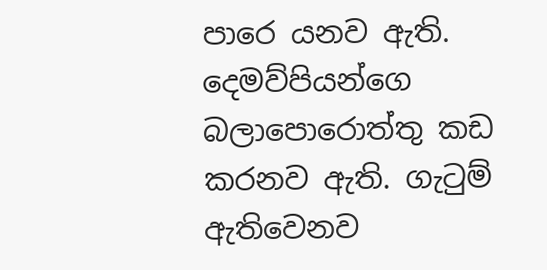පාරෙ යනව ඇති. දෙමව්පියන්ගෙ බලාපොරොත්තු කඩ කරනව ඇති. ගැටුම් ඇතිවෙනව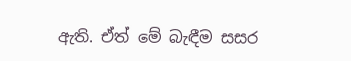ඇති. ඒත් මේ බැඳීම සසර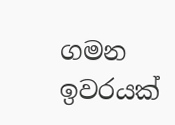ගමන ඉවරයක්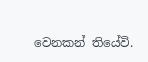වෙනකන් තියේවි.